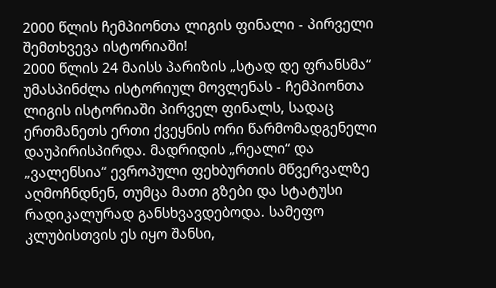2000 წლის ჩემპიონთა ლიგის ფინალი - პირველი შემთხვევა ისტორიაში!
2000 წლის 24 მაისს პარიზის „სტად დე ფრანსმა“ უმასპინძლა ისტორიულ მოვლენას - ჩემპიონთა ლიგის ისტორიაში პირველ ფინალს, სადაც ერთმანეთს ერთი ქვეყნის ორი წარმომადგენელი დაუპირისპირდა. მადრიდის „რეალი“ და „ვალენსია“ ევროპული ფეხბურთის მწვერვალზე აღმოჩნდნენ, თუმცა მათი გზები და სტატუსი რადიკალურად განსხვავდებოდა. სამეფო კლუბისთვის ეს იყო შანსი,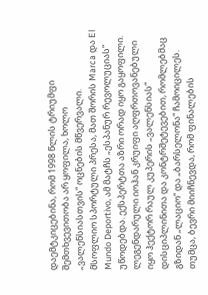დაემტკიცებინა, რომ 1998 წლის ტრიუმფი შემთხვევითობა არ ყოფილა, ხოლო „ვალენსიასთვის“ ოცნების მწვერვალი.
მსოფლიო სპორტული პრესა, მათ შორის Marca და El Mundo Deportivo, ამ მატჩს „ესპანურ რევოლუციას“ უწოდებდა. ექსპერტთა აზრი ორად იყო გაყოფილი. ლეგენდარული იოჰან კრუიფი აღფრთოვანებული იყო ჰექტორ რაულ კუპერის „ვალენსიას“ დისციპლინითა და კონტრშეტევებით, რომლებმაც გზიდან „ლაციო“ და „ბარსელონა“ ჩამოიცილეს. თუმცა, ბევრი მიიჩნევდა, რომ ფინალების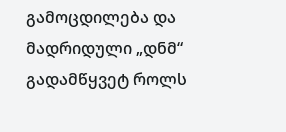გამოცდილება და მადრიდული „დნმ“ გადამწყვეტ როლს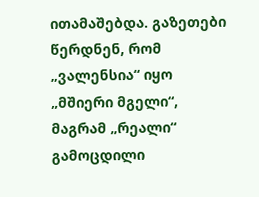ითამაშებდა. გაზეთები წერდნენ, რომ „ვალენსია“ იყო „მშიერი მგელი“, მაგრამ „რეალი“ გამოცდილი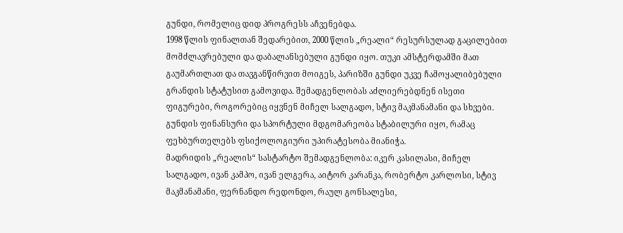გუნდი, რომელიც დიდ პროგრესს აჩვენებდა.
1998 წლის ფინალთან შედარებით, 2000 წლის „რეალი“ რესურსულად გაცილებით მომძლავრებული და დაბალანსებული გუნდი იყო. თუკი ამსტერდამში მათ გაუმართლათ და თავგანწირვით მოიგეს, პარიზში გუნდი უკვე ჩამოყალიბებული გრანდის სტატუსით გამოვიდა. შემადგენლობას აძლიერებდნენ ისეთი ფიგურები, როგორებიც იყვნენ მიჩელ სალგადო, სტივ მაკმანამანი და სხვები. გუნდის ფინანსური და სპორტული მდგომარეობა სტაბილური იყო, რამაც ფეხბურთელებს ფსიქოლოგიური უპირატესობა მიანიჭა.
მადრიდის „რეალის“ სასტარტო შემადგენლობა: იკერ კასილასი, მიჩელ სალგადო, ივან კამპო, ივან ელგერა, აიტორ კარანკა, რობერტო კარლოსი, სტივ მაკმანამანი, ფერნანდო რედონდო, რაულ გონსალესი,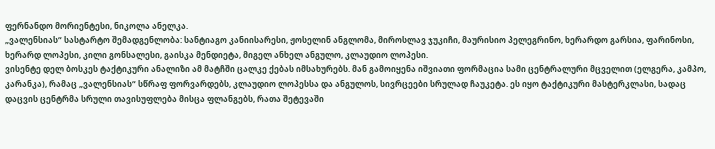ფერნანდო მორიენტესი, ნიკოლა ანელკა.
„ვალენსიას“ სასტარტო შემადგენლობა: სანტიაგო კანიისარესი, ჟოსელინ ანგლომა, მიროსლავ ჯუკიჩი, მაურისიო პელეგრინო, ხერარდო გარსია, ფარინოსი, ხერარდ ლოპესი, კილი გონსალესი, გაისკა მენდიეტა, მიგელ ანხელ ანგულო, კლაუდიო ლოპესი.
ვისენტე დელ ბოსკეს ტაქტიკური ანალიზი ამ მატჩში ცალკე ქებას იმსახურებს. მან გამოიყენა იშვიათი ფორმაცია სამი ცენტრალური მცველით (ელგერა, კამპო, კარანკა), რამაც „ვალენსიას“ სწრაფ ფორვარდებს, კლაუდიო ლოპესსა და ანგულოს, სივრცეები სრულად ჩაუკეტა. ეს იყო ტაქტიკური მასტერკლასი, სადაც დაცვის ცენტრმა სრული თავისუფლება მისცა ფლანგებს, რათა შეტევაში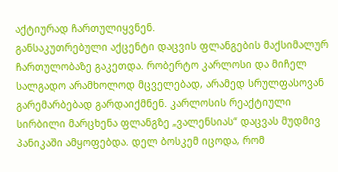აქტიურად ჩართულიყვნენ.
განსაკუთრებული აქცენტი დაცვის ფლანგების მაქსიმალურ ჩართულობაზე გაკეთდა. რობერტო კარლოსი და მიჩელ სალგადო არამხოლოდ მცველებად, არამედ სრულფასოვან გარემარბებად გარდაიქმნენ. კარლოსის რეაქტიული სირბილი მარცხენა ფლანგზე „ვალენსიას“ დაცვას მუდმივ პანიკაში ამყოფებდა. დელ ბოსკემ იცოდა, რომ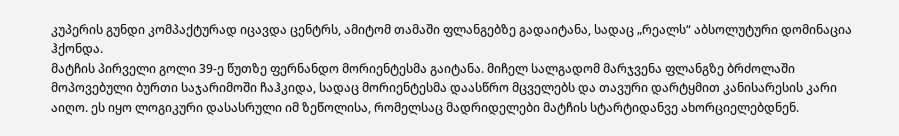კუპერის გუნდი კომპაქტურად იცავდა ცენტრს, ამიტომ თამაში ფლანგებზე გადაიტანა, სადაც „რეალს“ აბსოლუტური დომინაცია ჰქონდა.
მატჩის პირველი გოლი 39-ე წუთზე ფერნანდო მორიენტესმა გაიტანა. მიჩელ სალგადომ მარჯვენა ფლანგზე ბრძოლაში მოპოვებული ბურთი საჯარიმოში ჩაჰკიდა, სადაც მორიენტესმა დაასწრო მცველებს და თავური დარტყმით კანისარესის კარი აიღო. ეს იყო ლოგიკური დასასრული იმ ზეწოლისა, რომელსაც მადრიდელები მატჩის სტარტიდანვე ახორციელებდნენ.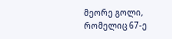მეორე გოლი, რომელიც 67-ე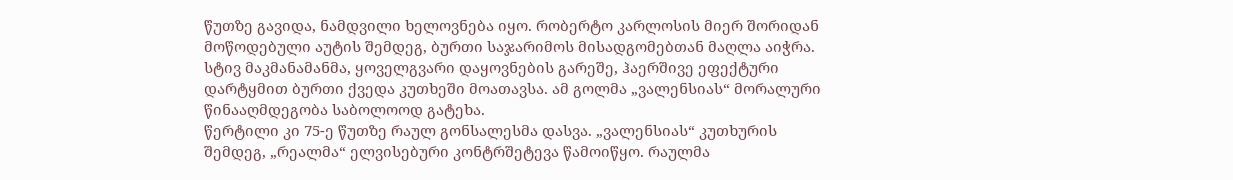წუთზე გავიდა, ნამდვილი ხელოვნება იყო. რობერტო კარლოსის მიერ შორიდან მოწოდებული აუტის შემდეგ, ბურთი საჯარიმოს მისადგომებთან მაღლა აიჭრა. სტივ მაკმანამანმა, ყოველგვარი დაყოვნების გარეშე, ჰაერშივე ეფექტური დარტყმით ბურთი ქვედა კუთხეში მოათავსა. ამ გოლმა „ვალენსიას“ მორალური წინააღმდეგობა საბოლოოდ გატეხა.
წერტილი კი 75-ე წუთზე რაულ გონსალესმა დასვა. „ვალენსიას“ კუთხურის შემდეგ, „რეალმა“ ელვისებური კონტრშეტევა წამოიწყო. რაულმა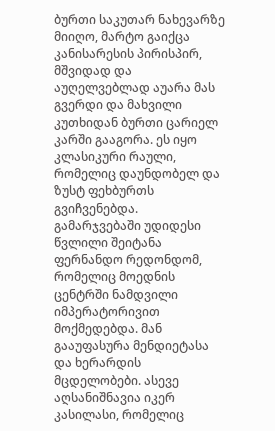ბურთი საკუთარ ნახევარზე მიიღო, მარტო გაიქცა კანისარესის პირისპირ, მშვიდად და აუღელვებლად აუარა მას გვერდი და მახვილი კუთხიდან ბურთი ცარიელ კარში გააგორა. ეს იყო კლასიკური რაული, რომელიც დაუნდობელ და ზუსტ ფეხბურთს გვიჩვენებდა.
გამარჯვებაში უდიდესი წვლილი შეიტანა ფერნანდო რედონდომ, რომელიც მოედნის ცენტრში ნამდვილი იმპერატორივით მოქმედებდა. მან გააუფასურა მენდიეტასა და ხერარდის მცდელობები. ასევე აღსანიშნავია იკერ კასილასი, რომელიც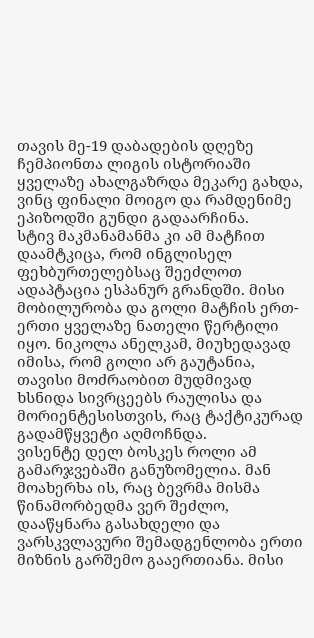თავის მე-19 დაბადების დღეზე ჩემპიონთა ლიგის ისტორიაში ყველაზე ახალგაზრდა მეკარე გახდა, ვინც ფინალი მოიგო და რამდენიმე ეპიზოდში გუნდი გადაარჩინა.
სტივ მაკმანამანმა კი ამ მატჩით დაამტკიცა, რომ ინგლისელ ფეხბურთელებსაც შეეძლოთ ადაპტაცია ესპანურ გრანდში. მისი მობილურობა და გოლი მატჩის ერთ-ერთი ყველაზე ნათელი წერტილი იყო. ნიკოლა ანელკამ, მიუხედავად იმისა, რომ გოლი არ გაუტანია, თავისი მოძრაობით მუდმივად ხსნიდა სივრცეებს რაულისა და მორიენტესისთვის, რაც ტაქტიკურად გადამწყვეტი აღმოჩნდა.
ვისენტე დელ ბოსკეს როლი ამ გამარჯვებაში განუზომელია. მან მოახერხა ის, რაც ბევრმა მისმა წინამორბედმა ვერ შეძლო, დააწყნარა გასახდელი და ვარსკვლავური შემადგენლობა ერთი მიზნის გარშემო გააერთიანა. მისი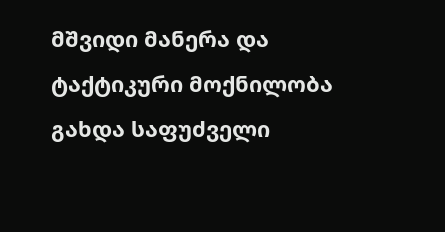მშვიდი მანერა და ტაქტიკური მოქნილობა გახდა საფუძველი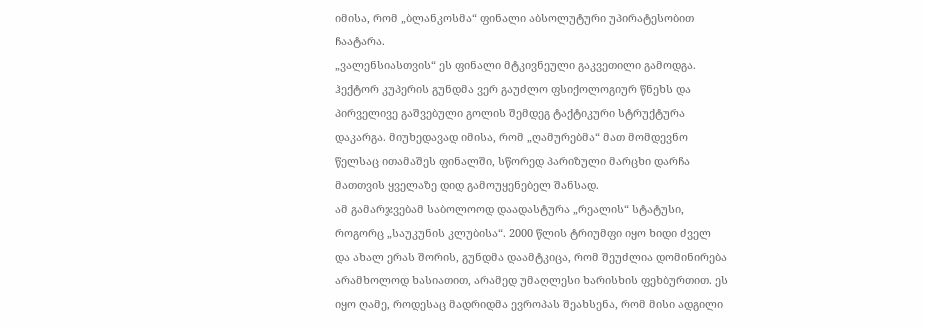იმისა, რომ „ბლანკოსმა“ ფინალი აბსოლუტური უპირატესობით ჩაატარა.
„ვალენსიასთვის“ ეს ფინალი მტკივნეული გაკვეთილი გამოდგა. ჰექტორ კუპერის გუნდმა ვერ გაუძლო ფსიქოლოგიურ წნეხს და პირველივე გაშვებული გოლის შემდეგ ტაქტიკური სტრუქტურა დაკარგა. მიუხედავად იმისა, რომ „ღამურებმა“ მათ მომდევნო წელსაც ითამაშეს ფინალში, სწორედ პარიზული მარცხი დარჩა მათთვის ყველაზე დიდ გამოუყენებელ შანსად.
ამ გამარჯვებამ საბოლოოდ დაადასტურა „რეალის“ სტატუსი, როგორც „საუკუნის კლუბისა“. 2000 წლის ტრიუმფი იყო ხიდი ძველ და ახალ ერას შორის, გუნდმა დაამტკიცა, რომ შეუძლია დომინირება არამხოლოდ ხასიათით, არამედ უმაღლესი ხარისხის ფეხბურთით. ეს იყო ღამე, როდესაც მადრიდმა ევროპას შეახსენა, რომ მისი ადგილი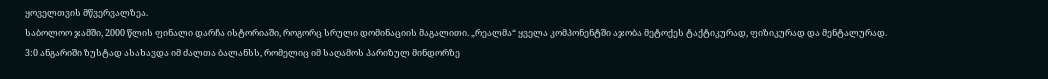ყოველთვის მწვერვალზეა.
საბოლოო ჯამში, 2000 წლის ფინალი დარჩა ისტორიაში, როგორც სრული დომინაციის მაგალითი. „რეალმა“ ყველა კომპონენტში აჯობა მეტოქეს ტაქტიკურად, ფიზიკურად და მენტალურად. 3:0 ანგარიში ზუსტად ასახავდა იმ ძალთა ბალანსს, რომელიც იმ საღამოს პარიზულ მინდორზე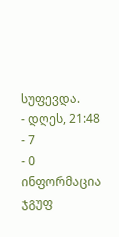სუფევდა.
- დღეს, 21:48
- 7
- 0
ინფორმაცია
ჯგუფ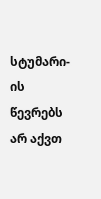სტუმარი-ის წევრებს არ აქვთ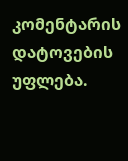კომენტარის დატოვების უფლება.